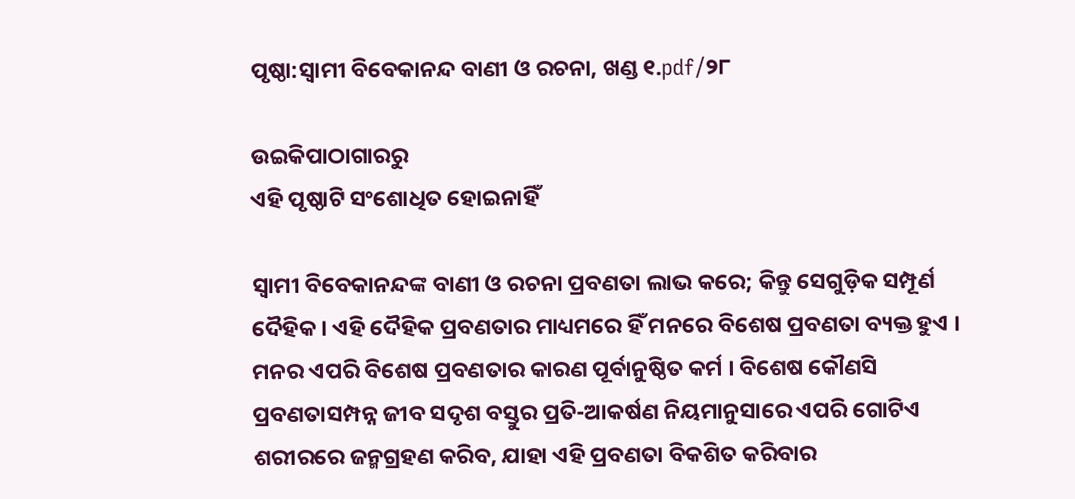ପୃଷ୍ଠା:ସ୍ୱାମୀ ବିବେକାନନ୍ଦ ବାଣୀ ଓ ରଚନା, ଖଣ୍ଡ ୧.pdf/୨୮

ଉଇକିପାଠାଗାର‌ରୁ
ଏହି ପୃଷ୍ଠାଟି ସଂଶୋଧିତ ହୋଇନାହିଁ

ସ୍ଵାମୀ ବିବେକାନନ୍ଦଙ୍କ ବାଣୀ ଓ ରଚନା ପ୍ରବଣତା ଲାଭ କରେ; କିନ୍ତୁ ସେଗୁଡ଼ିକ ସମ୍ପୂର୍ଣ ଦୈହିକ । ଏହି ଦୈହିକ ପ୍ରବଣତାର ମାଧ୍ୟମରେ ହିଁ ମନରେ ବିଶେଷ ପ୍ରବଣତା ବ୍ୟକ୍ତ ହୁଏ । ମନର ଏପରି ବିଶେଷ ପ୍ରବଣତାର କାରଣ ପୂର୍ବାନୁଷ୍ଠିତ କର୍ମ । ବିଶେଷ କୌଣସି ପ୍ରବଣତାସମ୍ପନ୍ନ ଜୀବ ସଦୃଶ ବସ୍ତୁର ପ୍ରତି-ଆକର୍ଷଣ ନିୟମାନୁସାରେ ଏପରି ଗୋଟିଏ ଶରୀରରେ ଜନ୍ମଗ୍ରହଣ କରିବ, ଯାହା ଏହି ପ୍ରବଣତା ବିକଶିତ କରିବାର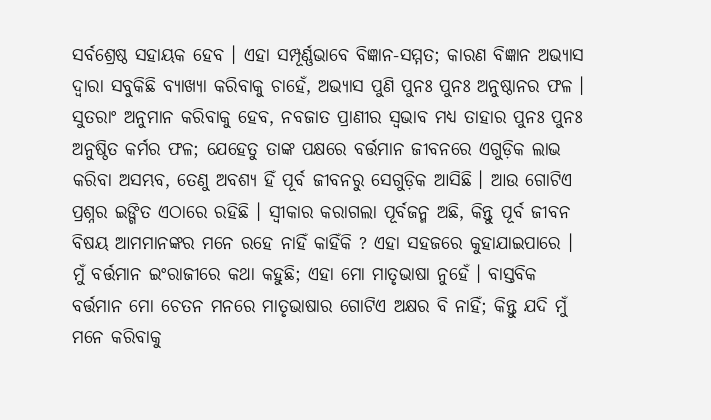ସର୍ବଶ୍ରେଷ୍ଠ ସହାୟକ ହେବ । ଏହା ସମ୍ପୂର୍ଣ୍ଣଭାବେ ବିଜ୍ଞାନ-ସମ୍ମତ; କାରଣ ବିଜ୍ଞାନ ଅଭ୍ୟାସ ଦ୍ବାରା ସବୁକିଛି ବ୍ୟାଖ୍ୟା କରିବାକୁ ଚାହେଁ, ଅଭ୍ୟାସ ପୁଣି ପୁନଃ ପୁନଃ ଅନୁଷ୍ଠାନର ଫଳ । ସୁତରାଂ ଅନୁମାନ କରିବାକୁ ହେବ, ନବଜାତ ପ୍ରାଣୀର ସ୍ଵଭାବ ମଧ୍ୟ ତାହାର ପୁନଃ ପୁନଃ ଅନୁଷ୍ଠିତ କର୍ମର ଫଳ; ଯେହେତୁ ତାଙ୍କ ପକ୍ଷରେ ବର୍ତ୍ତମାନ ଜୀବନରେ ଏଗୁଡ଼ିକ ଲାଭ କରିବା ଅସମ୍ଭବ, ତେଣୁ ଅବଶ୍ୟ ହିଁ ପୂର୍ବ ଜୀବନରୁ ସେଗୁଡ଼ିକ ଆସିଛି । ଆଉ ଗୋଟିଏ ପ୍ରଶ୍ନର ଇଙ୍ଗିତ ଏଠାରେ ରହିଛି । ସ୍ଵୀକାର କରାଗଲା ପୂର୍ବଜନ୍ମ ଅଛି, କିନ୍ତୁ ପୂର୍ବ ଜୀବନ ବିଷୟ ଆମମାନଙ୍କର ମନେ ରହେ ନାହିଁ କାହିଁକି ? ଏହା ସହଜରେ କୁହାଯାଇପାରେ । ମୁଁ ବର୍ତ୍ତମାନ ଇଂରାଜୀରେ କଥା କହୁଛି; ଏହା ମୋ ମାତୃଭାଷା ନୁହେଁ । ବାସ୍ତବିକ ବର୍ତ୍ତମାନ ମୋ ଚେତନ ମନରେ ମାତୃଭାଷାର ଗୋଟିଏ ଅକ୍ଷର ବି ନାହିଁ; କିନ୍ତୁ ଯଦି ମୁଁ ମନେ କରିବାକୁ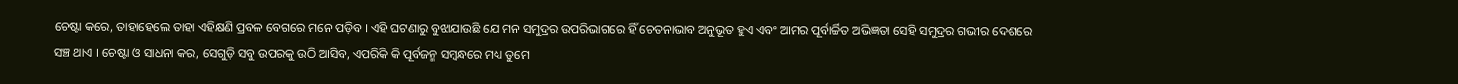ଚେଷ୍ଟା କରେ, ତାହାହେଲେ ତାହା ଏହିକ୍ଷଣି ପ୍ରବଳ ବେଗରେ ମନେ ପଡ଼ିବ । ଏହି ଘଟଣାରୁ ବୁଝାଯାଉଛି ଯେ ମନ ସମୁଦ୍ରର ଉପରିଭାଗରେ ହିଁ ଚେତନାଭାବ ଅନୁଭୂତ ହୁଏ ଏବଂ ଆମର ପୂର୍ବାର୍ଚ୍ଚିତ ଅଭିଜ୍ଞତା ସେହି ସମୁଦ୍ରର ଗଭୀର ଦେଶରେ ସଞ୍ଚ ଥାଏ । ଚେଷ୍ଟା ଓ ସାଧନା କର, ସେଗୁଡ଼ି ସବୁ ଉପରକୁ ଉଠି ଆସିବ, ଏପରିକି କି ପୂର୍ବଜନ୍ମ ସମ୍ବନ୍ଧରେ ମଧ୍ୟ ତୁମେ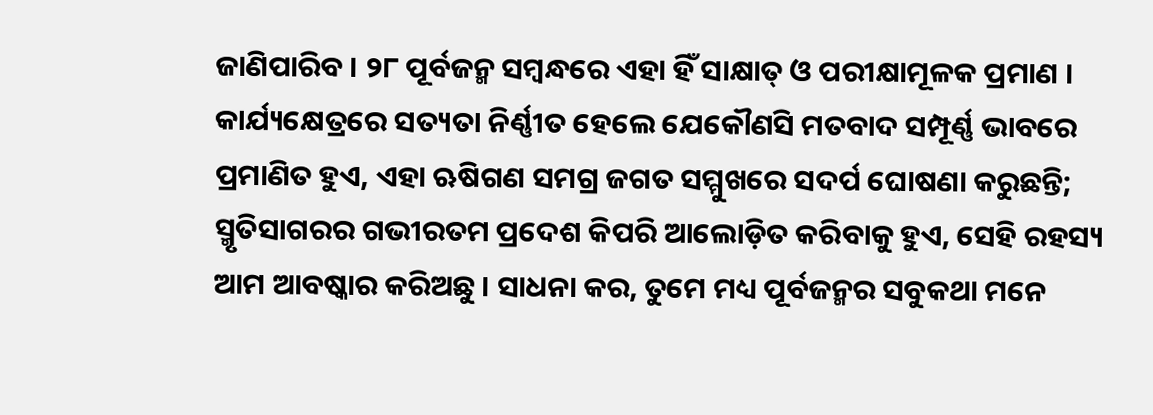ଜାଣିପାରିବ । ୨୮ ପୂର୍ବଜନ୍ମ ସମ୍ବନ୍ଧରେ ଏହା ହିଁ ସାକ୍ଷାତ୍‌ ଓ ପରୀକ୍ଷାମୂଳକ ପ୍ରମାଣ । କାର୍ଯ୍ୟକ୍ଷେତ୍ରରେ ସତ୍ୟତା ନିର୍ଣ୍ଣୀତ ହେଲେ ଯେକୌଣସି ମତବାଦ ସମ୍ପୂର୍ଣ୍ଣ ଭାବରେ ପ୍ରମାଣିତ ହୁଏ, ଏହା ଋଷିଗଣ ସମଗ୍ର ଜଗତ ସମ୍ମୁଖରେ ସଦର୍ପ ଘୋଷଣା କରୁଛନ୍ତି; ସ୍ମୃତିସାଗରର ଗଭୀରତମ ପ୍ରଦେଶ କିପରି ଆଲୋଡ଼ିତ କରିବାକୁ ହୁଏ, ସେହି ରହସ୍ୟ ଆମ ଆବଷ୍କାର କରିଅଛୁ । ସାଧନା କର, ତୁମେ ମଧ୍ୟ ପୂର୍ବଜନ୍ମର ସବୁକଥା ମନେ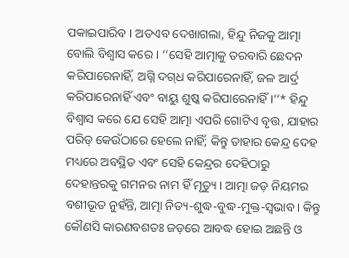ପକାଇପାରିବ । ଅତଏବ ଦେଖାଗଲା, ହିନ୍ଦୁ ନିଜକୁ ଆତ୍ମା ବୋଲି ବିଶ୍ଵାସ କରେ । ‘‘ସେହି ଆତ୍ମାକୁ ତରବାରି ଛେଦନ କରିପାରେନାହିଁ, ଅଗ୍ନି ଦଗ୍‌ଧ କରିପାରେନାହିଁ, ଜଳ ଆର୍ଦ୍ର କରିପାରେନାହିଁ ଏବଂ ବାୟୁ ଶୁଷ୍କ କରିପାରେନାହିଁ ।’’* ହିନ୍ଦୁ ବିଶ୍ବାସ କରେ ଯେ ସେହି ଆତ୍ମା ଏପରି ଗୋଟିଏ ବୃତ୍ତ, ଯାହାର ପରିଡ୍ କେଉଁଠାରେ ହେଲେ ନାହିଁ; କିନ୍ତୁ ତାହାର କେନ୍ଦ୍ର ଦେହ ମଧ୍ୟରେ ଅବସ୍ଥିତ ଏବଂ ସେହି କେନ୍ଦ୍ରର ଦେହିଠାରୁ ଦେହାନ୍ତରକୁ ଗମନର ନାମ ହିଁ ମୃତ୍ୟୁ । ଆତ୍ମା ଜଡ଼ ନିୟମର ବଶୀଭୂତ ନୁହଁନ୍ତି, ଆତ୍ମା ନିତ୍ୟ-ଶୁଦ୍ଧ-ବୁଦ୍ଧ-ମୁକ୍ତ-ସ୍ବଭାବ । କିନ୍ତୁ କୌଣସି କାରଣବଶତଃ ଜଡ଼ରେ ଆବଦ୍ଧ ହୋଇ ଅଛନ୍ତି ଓ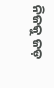ନିଜକୁ ଜଡ଼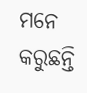ମନେ କରୁଛନ୍ତି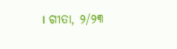। ଗୀତା, ୨/୨୩